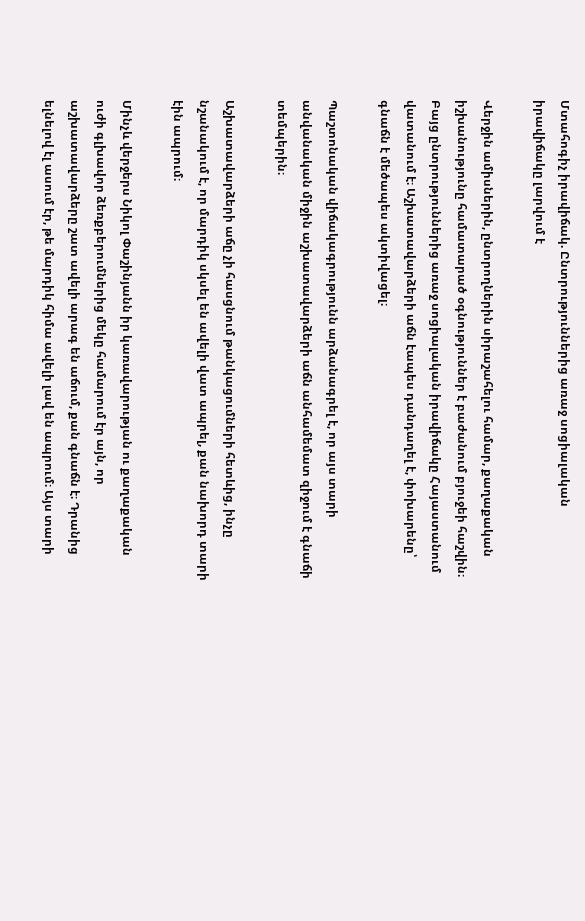Մտահոգիչ իրավիճակ. Ընտրություններից առաջ սոցիալական իրավիճակը լարվում է

Վերջին ամիսներին, ընտրողներին սիրաշահելու համար, քաղաքական իշխանությունը համատարած օգնություններ է բաժանում բյուջեի հաշվին։ Բայց ընտրություններից առաջ սոցիալական իրավիճակը Հայաստանում վատանում է։ Աշխատավարձերի աճն էապես դանդաղել է, փոխարենը՝ գնաճն է մեծապես ակտիվացել։

Պաշտոնական վիճակագրությունն արձանագրել է, որ այս տարի անվանական միջին աշխատավարձերի աճն անհամեմատ զիջում է գնաճի տեմպերին։

Աշխատավարձերի աճը չի հասցնում թանկացումների հետևից, ինչը նշանակում է, որ մարդիկ սկսել են ավելի վատ ապրել, քան նախորդ տարի էին ապրում։

Մինչև վերջերս Նիկոլ Փաշինյանն իր կառավարության ու քաղաքական ուժի գլխավոր ձեռքբերումներից մեկը համարում էր այն, որ աշխատավարձերը շատ ավելի արագ են աճում, քան գնաճն է։ Դրանից ելնելով էլ ասում էր, թե մարդիկ հիմա ավելի լավ են ապրում։ Այս տարի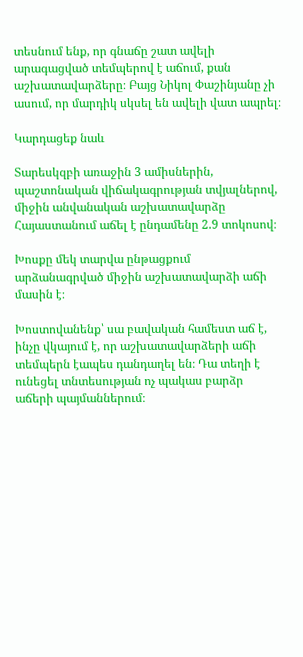տեսնում ենք, որ գնաճը շատ ավելի արագացված տեմպերով է աճում, քան աշխատավարձերը։ Բայց Նիկոլ Փաշինյանը չի ասում, որ մարդիկ սկսել են ավելի վատ ապրել։

Կարդացեք նաև

Տարեսկզբի առաջին 3 ամիսներին, պաշտոնական վիճակագրության տվյալներով, միջին անվանական աշխատավարձը Հայաստանում աճել է ընդամենը 2.9 տոկոսով։

Խոսքը մեկ տարվա ընթացքում արձանագրված միջին աշխատավարձի աճի մասին է։

Խոստովանենք՝ սա բավական համեստ աճ է, ինչը վկայում է, որ աշխատավարձերի աճի տեմպերն էապես դանդաղել են։ Դա տեղի է ունեցել տնտեսության ոչ պակաս բարձր աճերի պայմաններում։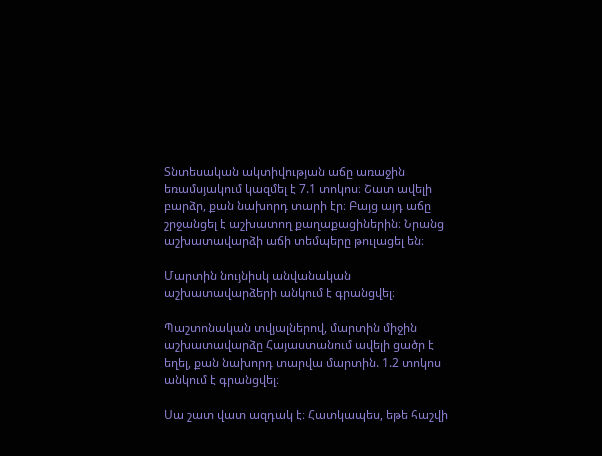Տնտեսական ակտիվության աճը առաջին եռամսյակում կազմել է 7.1 տոկոս։ Շատ ավելի բարձր, քան նախորդ տարի էր։ Բայց այդ աճը շրջանցել է աշխատող քաղաքացիներին։ Նրանց աշխատավարձի աճի տեմպերը թուլացել են։

Մարտին նույնիսկ անվանական աշխատավարձերի անկում է գրանցվել։

Պաշտոնական տվյալներով, մարտին միջին աշխատավարձը Հայաստանում ավելի ցածր է եղել, քան նախորդ տարվա մարտին. 1.2 տոկոս անկում է գրանցվել։

Սա շատ վատ ազդակ է։ Հատկապես, եթե հաշվի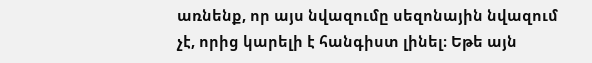առնենք, որ այս նվազումը սեզոնային նվազում չէ, որից կարելի է հանգիստ լինել։ Եթե այն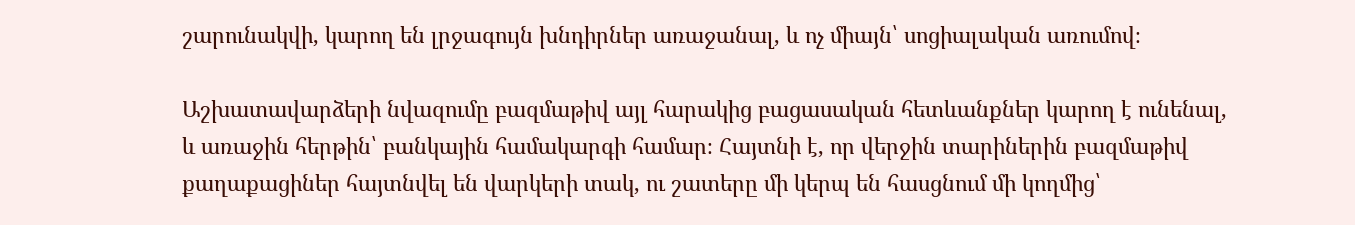շարունակվի, կարող են լրջագույն խնդիրներ առաջանալ, և ոչ միայն՝ սոցիալական առումով։

Աշխատավարձերի նվազումը բազմաթիվ այլ հարակից բացասական հետևանքներ կարող է ունենալ, և առաջին հերթին՝ բանկային համակարգի համար։ Հայտնի է, որ վերջին տարիներին բազմաթիվ քաղաքացիներ հայտնվել են վարկերի տակ, ու շատերը մի կերպ են հասցնում մի կողմից՝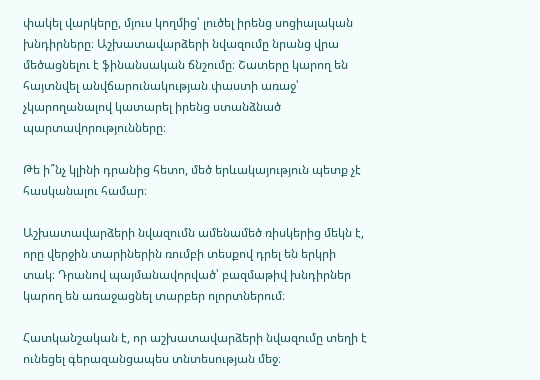փակել վարկերը, մյուս կողմից՝ լուծել իրենց սոցիալական խնդիրները։ Աշխատավարձերի նվազումը նրանց վրա մեծացնելու է ֆինանսական ճնշումը։ Շատերը կարող են հայտնվել անվճարունակության փաստի առաջ՝ չկարողանալով կատարել իրենց ստանձնած պարտավորությունները։

Թե ի՞նչ կլինի դրանից հետո, մեծ երևակայություն պետք չէ հասկանալու համար։

Աշխատավարձերի նվազումն ամենամեծ ռիսկերից մեկն է, որը վերջին տարիներին ռումբի տեսքով դրել են երկրի տակ։ Դրանով պայմանավորված՝ բազմաթիվ խնդիրներ կարող են առաջացնել տարբեր ոլորտներում։

Հատկանշական է, որ աշխատավարձերի նվազումը տեղի է ունեցել գերազանցապես տնտեսության մեջ։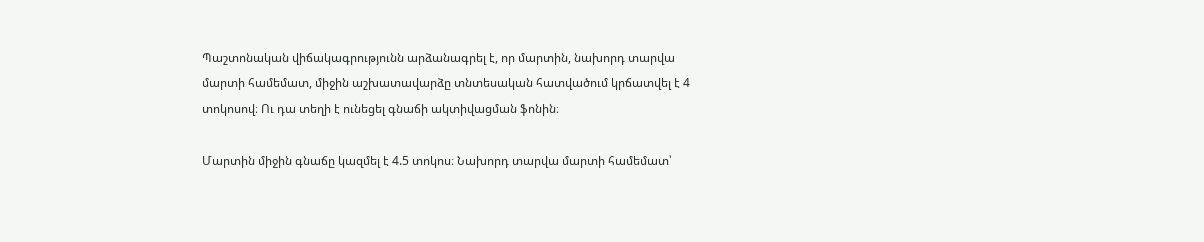Պաշտոնական վիճակագրությունն արձանագրել է, որ մարտին, նախորդ տարվա մարտի համեմատ, միջին աշխատավարձը տնտեսական հատվածում կրճատվել է 4 տոկոսով։ Ու դա տեղի է ունեցել գնաճի ակտիվացման ֆոնին։

Մարտին միջին գնաճը կազմել է 4.5 տոկոս։ Նախորդ տարվա մարտի համեմատ՝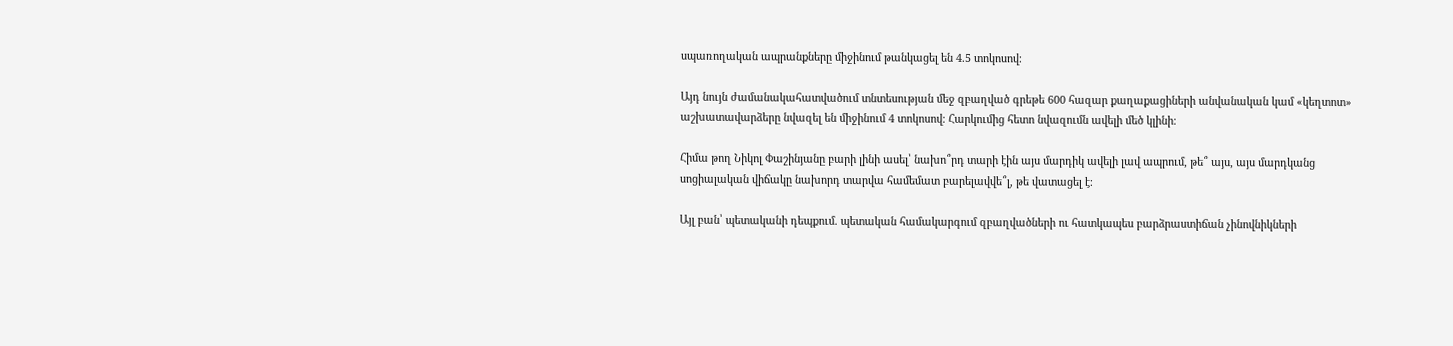սպառողական ապրանքները միջինում թանկացել են 4.5 տոկոսով։

Այդ նույն ժամանակահատվածում տնտեսության մեջ զբաղված գրեթե 600 հազար քաղաքացիների անվանական կամ «կեղտոտ» աշխատավարձերը նվազել են միջինում 4 տոկոսով։ Հարկումից հետո նվազումն ավելի մեծ կլինի։

Հիմա թող Նիկոլ Փաշինյանը բարի լինի ասել՝ նախո՞րդ տարի էին այս մարդիկ ավելի լավ ապրում, թե՞ այս, այս մարդկանց սոցիալական վիճակը նախորդ տարվա համեմատ բարելավվե՞լ, թե վատացել է։

Այլ բան՝ պետականի դեպքում. պետական համակարգում զբաղվածների ու հատկապես բարձրաստիճան չինովնիկների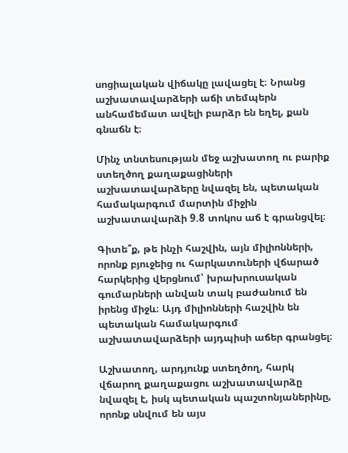սոցիալական վիճակը լավացել է։ Նրանց աշխատավարձերի աճի տեմպերն անհամեմատ ավելի բարձր են եղել, քան գնաճն է։

Մինչ տնտեսության մեջ աշխատող ու բարիք ստեղծող քաղաքացիների աշխատավարձերը նվազել են, պետական համակարգում մարտին միջին աշխատավարձի 9.8 տոկոս աճ է գրանցվել։

Գիտե՞ք, թե ինչի հաշվին, այն միլիոնների, որոնք բյուջեից ու հարկատուների վճարած հարկերից վերցնում՝ խրախրուսական գումարների անվան տակ բաժանում են իրենց միջև։ Այդ միլիոնների հաշվին են պետական համակարգում աշխատավարձերի այդպիսի աճեր գրանցել։

Աշխատող, արդյունք ստեղծող, հարկ վճարող քաղաքացու աշխատավարձը նվազել է, իսկ պետական պաշտոնյաներինը, որոնք սնվում են այս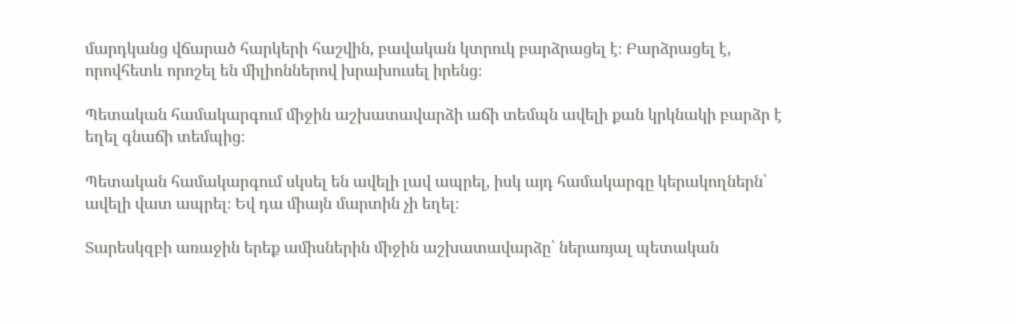մարդկանց վճարած հարկերի հաշվին, բավական կտրուկ բարձրացել է։ Բարձրացել է, որովհետև որոշել են միլիոններով խրախուսել իրենց։

Պետական համակարգում միջին աշխատավարձի աճի տեմպն ավելի քան կրկնակի բարձր է եղել գնաճի տեմպից։

Պետական համակարգում սկսել են ավելի լավ ապրել, իսկ այդ համակարգը կերակողներն՝ ավելի վատ ապրել։ Եվ դա միայն մարտին չի եղել։

Տարեսկզբի առաջին երեք ամիսներին միջին աշխատավարձը՝ ներառյալ պետական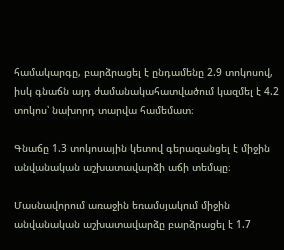համակարգը, բարձրացել է ընդամենը 2.9 տոկոսով, իսկ գնաճն այդ ժամանակահատվածում կազմել է 4.2 տոկոս՝ նախորդ տարվա համեմատ։

Գնաճը 1.3 տոկոսային կետով գերազանցել է միջին անվանական աշխատավարձի աճի տեմպը։

Մասնավորում առաջին եռամսյակում միջին անվանական աշխատավարձը բարձրացել է 1.7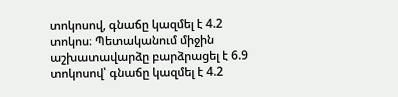տոկոսով, գնաճը կազմել է 4.2 տոկոս։ Պետականում միջին աշխատավարձը բարձրացել է 6.9 տոկոսով՝ գնաճը կազմել է 4.2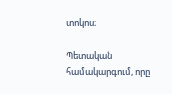տոկոս։

Պետական համակարգում, որը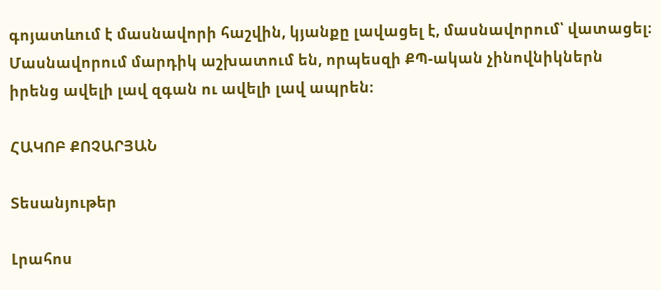գոյատևում է մասնավորի հաշվին, կյանքը լավացել է, մասնավորում՝ վատացել։ Մասնավորում մարդիկ աշխատում են, որպեսզի ՔՊ-ական չինովնիկներն իրենց ավելի լավ զգան ու ավելի լավ ապրեն։

ՀԱԿՈԲ ՔՈՉԱՐՅԱՆ

Տեսանյութեր

Լրահոս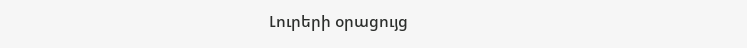Լուրերի օրացույց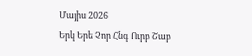Մայիս 2026
Երկ Երե Չոր Հնգ Ուրբ Շաբ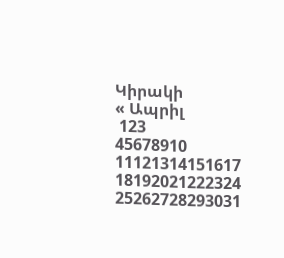Կիրակի
« Ապրիլ
 123
45678910
11121314151617
18192021222324
25262728293031